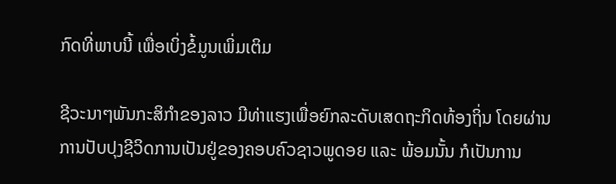ກົດທີ່ພາບນີ້ ເພື່ອເບິ່ງຂໍ້ມູນເພິ່ມເຕິມ

ຊີວະນາໆພັນກະສິກຳຂອງລາວ ມີທ່າແຮງເພື່ອຍົກລະດັບເສດຖະກິດທ້ອງຖິ່ນ ໂດຍຜ່ານການປັບປຸງຊີວິດການເປັນຢູ່ຂອງຄອບຄົວຊາວພູດອຍ ແລະ ພ້ອມນັ້ນ ກໍເປັນການ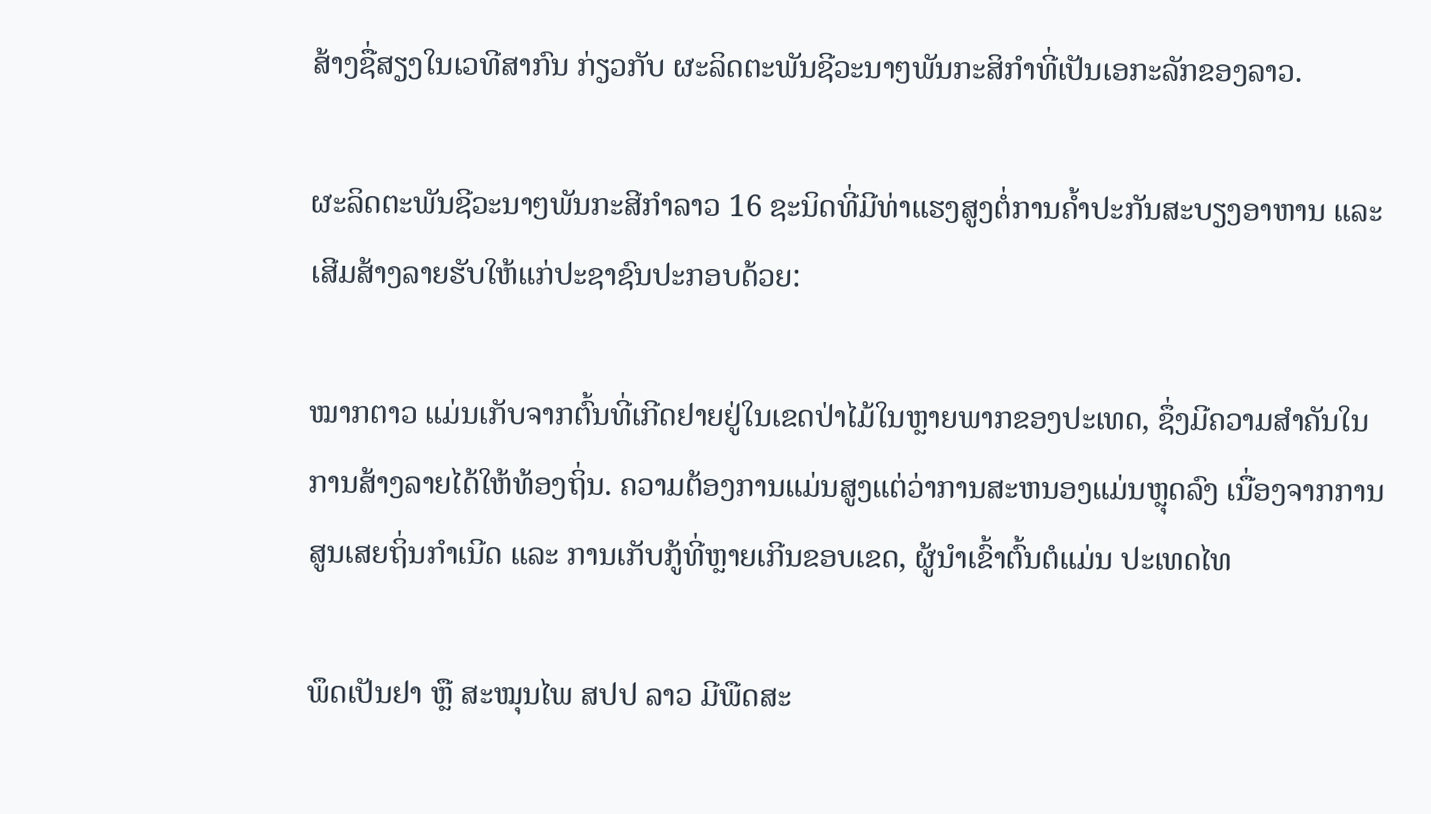ສ້າງຊື່ສຽງໃນເວທີສາກົນ ກ່ຽວກັບ ຜະລິດຕະພັນຊີວະນາໆພັນກະສິກຳທີ່ເປັນເອກະລັກຂອງລາວ.

ຜະລິດຕະພັນຊີວະນາໆພັນກະສີກຳລາວ 16 ຊະນິດທີ່ມີທ່າແຮງສູງຕໍ່ການຄ້ຳປະກັນສະບຽງອາຫານ ແລະ ເສີມສ້າງລາຍຮັບໃຫ້ແກ່ປະຊາຊົນປະກອບດ້ວຍ:

ໝາກຕາວ ແມ່ນເກັບຈາກຕົ້ນທີ່ເກີດຢາຍຢູ່ໃນເຂດປ່າໄມ້ໃນຫຼາຍພາກຂອງປະເທດ, ຊຶ່ງມີຄວາມສໍາຄັນໃນ ການສ້າງລາຍໄດ້ໃຫ້ທ້ອງຖິ່ນ. ຄວາມຕ້ອງການແມ່ນສູງແຕ່ວ່າການສະຫນອງແມ່ນຫຼຸດລົງ ເນື່ອງຈາກການສູນເສຍຖິ່ນກຳເນີດ ແລະ ການເກັບກູ້ທີ່ຫຼາຍເກີນຂອບເຂດ, ຜູ້ນໍາເຂົ້າຕົ້ນຕໍແມ່ນ ປະເທດໄທ

ພຶດເປັນຢາ ຫຼື ສະໝຸນໄພ ສປປ ລາວ ມີພືດສະ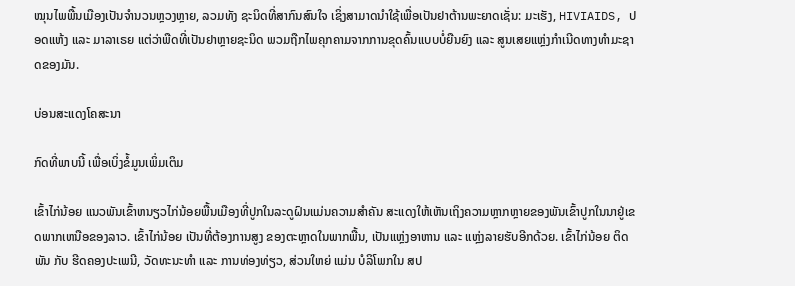ໝຸນໄພພື້ນເມືອງເປັນຈຳນວນຫຼວງຫຼາຍ, ລວມທັງ ຊະນິດທີ່ສາກົນສົນໃຈ ເຊິ່ງສາມາດນຳໃຊ້ເພື່ອເປັນຢາຕ້ານພະຍາດເຊັ່ນ: ມະເຮັງ, HIVIAIDS, ປອດແຫ້ງ ແລະ ມາລາເຣຍ ແຕ່ວ່າພືດທີ່ເປັນຢາຫຼາຍຊະນິດ ພວມຖືກໄພຄຸກຄາມຈາກການຂຸດຄົ້ນແບບບໍ່ຍືນຍົງ ແລະ ສູນເສຍແຫຼ່ງກໍາເນີດທາງທໍາມະຊາດຂອງມັນ.

ບ່ອນສະແດງໂຄສະນາ

ກົດທີ່ພາບນີ້ ເພື່ອເບິ່ງຂໍ້ມູນເພິ່ມເຕິມ

ເຂົ້າໄກ່ນ້ອຍ ແນວພັນເຂົ້າຫນຽວໄກ່ນ້ອຍພື້ນເມືອງທີ່ປູກໃນລະດູຝົນແມ່ນຄວາມສໍາຄັນ ສະແດງໃຫ້ເຫັນເຖິງຄວາມຫຼາກຫຼາຍຂອງພັນເຂົ້າປູກໃນນາຢູ່ເຂດພາກເຫນືອຂອງລາວ. ເຂົ້າໄກ່ນ້ອຍ ເປັນທີ່ຕ້ອງການສູງ ຂອງຕະຫຼາດໃນພາກພື້ນ, ເປັນແຫຼ່ງອາຫານ ແລະ ແຫຼ່ງລາຍຮັບອີກດ້ວຍ. ເຂົ້າໄກ່ນ້ອຍ ຕິດພັນ ກັບ ຮີດຄອງປະເພນີ, ວັດທະນະທໍາ ແລະ ການທ່ອງທ່ຽວ, ສ່ວນໃຫຍ່ ແມ່ນ ບໍລິໂພກໃນ ສປ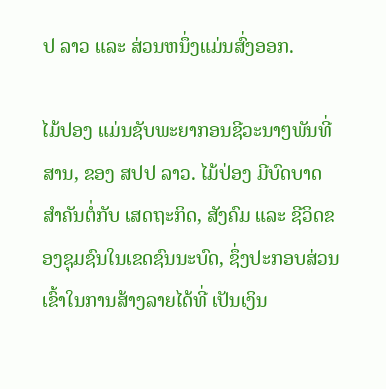ປ ລາວ ແລະ ສ່ວນຫນຶ່ງແມ່ນສົ່ງອອກ.

ໄມ້ປອງ ແມ່ນຊັບພະຍາກອນຊີວະນາໆພັນທີ່ສານ, ຂອງ ສປປ ລາວ. ໄມ້ປ່ອງ ມີບົດບາດສໍາຄັນຕໍ່ກັບ ເສດຖະກິດ, ສັງຄົມ ແລະ ຊີວິດຂອງຊຸມຊົນໃນເຂດຊົນນະບົດ, ຊຶ່ງປະກອບສ່ວນເຂົ້າໃນການສ້າງລາຍໄດ້ທີ່ ເປັນເງິນ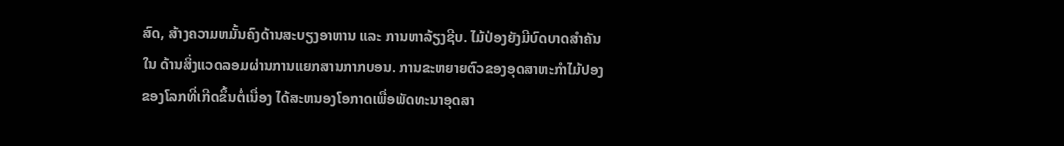ສົດ, ສ້າງຄວາມຫມັ້ນຄົງດ້ານສະບຽງອາຫານ ແລະ ການຫາລ້ຽງຊີບ. ໄມ້ປ່ອງຍັງມີບົດບາດສໍາຄັນໃນ ດ້ານສິ່ງແວດລອມຜ່ານການແຍກສານກາກບອນ. ການຂະຫຍາຍຕົວຂອງອຸດສາຫະກໍາໄມ້ປອງຂອງໂລກທີ່ເກີດຂຶ້ນຕໍ່ເນື່ອງ ໄດ້ສະຫນອງໂອກາດເພື່ອພັດທະນາອຸດສາ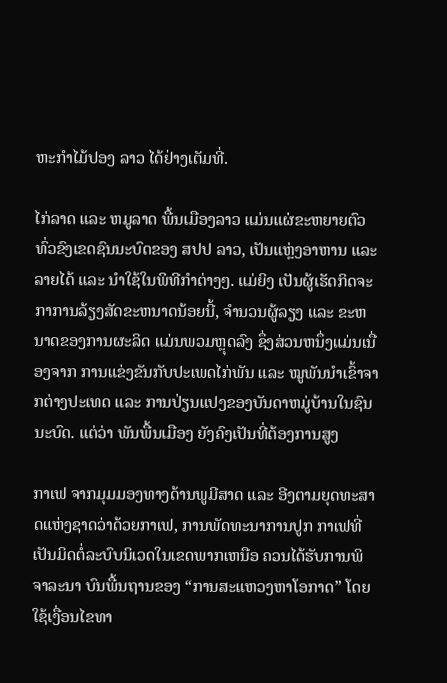ຫະກໍາໄມ້ປອງ ລາວ ໄດ້ຢ່າງເຕັມທີ່.

ໄກ່ລາດ ແລະ ຫມູລາດ ພື້ນເມືອງລາວ ແມ່ນແຜ່ຂະຫຍາຍຕົວທົ່ວຂົງເຂດຊົນນະບົດຂອງ ສປປ ລາວ, ເປັນແຫຼ່ງອາຫານ ແລະ ລາຍໄດ້ ແລະ ນໍາໃຊ້ໃນພິທີກໍາຕ່າງໆ. ແມ່ຍິງ ເປັນຜູ້ເຮັດກິດຈະກາການລ້ຽງສັດຂະຫນາດນ້ອຍນີ້, ຈໍານວນຜູ້ລຽງ ແລະ ຂະຫນາດຂອງການຜະລິດ ແມ່ນພວມຫຼຸດລົງ ຊຶ່ງສ່ວນຫນຶ່ງແມ່ນເນື່ອງຈາກ ການແຂ່ງຂັນກັບປະເພດໄກ່ພັນ ແລະ ໝູພັນນໍາເຂົ້າຈາກຕ່າງປະເທດ ແລະ ການປ່ຽນແປງຂອງບັນດາຫມູ່ບ້ານໃນຊົນນະບົດ. ແຕ່ວ່າ ພັນພື້ນເມືອງ ຍັງຄົງເປັນທີ່ຕ້ອງການສູງ

ກາເຟ ຈາກມຸມມອງທາງດ້ານພູມີສາດ ແລະ ອີງຕາມຍຸດທະສາດແຫ່ງຊາດວ່າດ້ວຍກາເຟ, ການພັດທະນາການປູກ ກາເຟທີ່ເປັນມິດຕໍ່ລະບົບນິເວດໃນເຂດພາກເຫນືອ ຄວນໄດ້ຮັບການພິຈາລະນາ ບົນພື້ນຖານຂອງ “ການສະແຫວງຫາໂອກາດ” ໂດຍໃຊ້ເງື່ອນໄຂທາ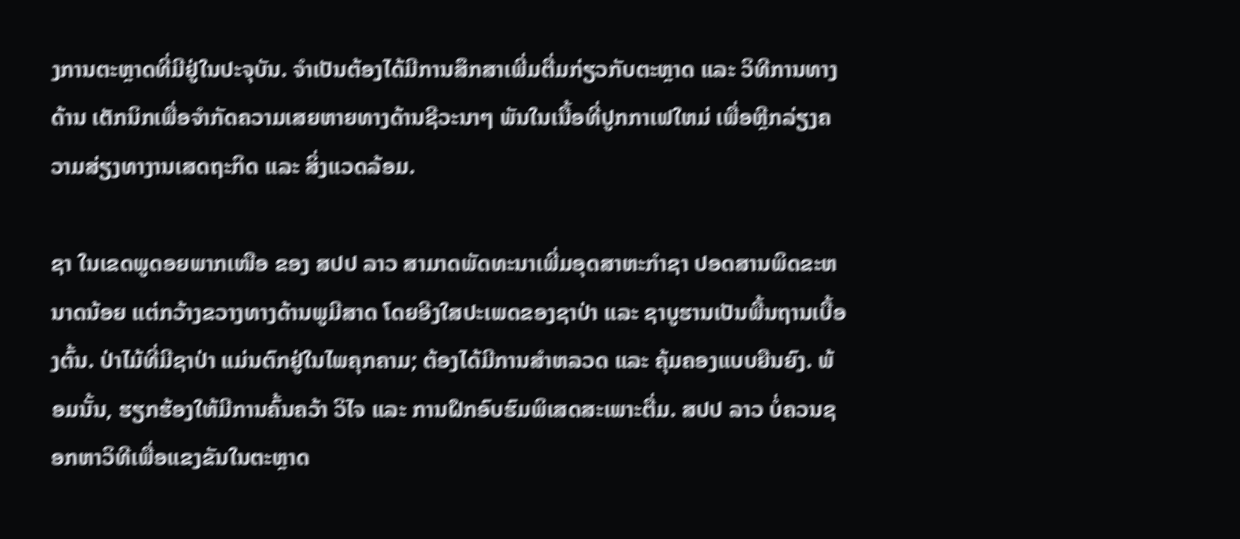ງການຕະຫຼາດທີ່ມີຢູ່ໃນປະຈຸບັນ. ຈຳເປັນຕ້ອງໄດ້ມີການສຶກສາເພີ່ມຕື່ມກ່ຽວກັບຕະຫຼາດ ແລະ ວິທີການທາງດ້ານ ເຕັກນິກເພື່ອຈໍາກັດຄວາມເສຍຫາຍທາງດ້ານຊີວະນາໆ ພັນໃນເນື້ອທີ່ປູກກາເຟໃຫມ່ ເພື່ອຫຼີກລ່ຽງຄວາມສ່ຽງທາງານເສດຖະກິດ ແລະ ສິ່ງແວດລ້ອມ.

ຊາ ໃນເຂດພູດອຍພາກເໜືອ ຂອງ ສປປ ລາວ ສາມາດພັດທະນາເພີ່ມອຸດສາຫະກໍາຊາ ປອດສານພິດຂະຫນາດນ້ອຍ ແຕ່ກວ້າງຂວາງທາງດ້ານພູມີສາດ ໂດຍອີງໃສປະເພດຂອງຊາປ່າ ແລະ ຊາບູຮານເປັນພື້ນຖານເບື້ອງຕົ້ນ. ປ່າໄມ້ທີ່ມີຊາປ່າ ແມ່ນຕົກຢູ່ໃນໄພຄຸກຄາມ; ຕ້ອງໄດ້ມີການສໍາຫລວດ ແລະ ຄຸ້ມຄອງແບບຍືນຍົງ. ພ້ອມນັ້ນ, ຮຽກຮ້ອງໃຫ້ມີການຄົ້ນຄວ້າ ວິໄຈ ແລະ ການຝຶກອົບຮົມພິເສດສະເພາະຕື່ມ. ສປປ ລາວ ບໍ່ຄວນຊອກຫາວິທີເພື່ອແຂງຂັນໃນຕະຫຼາດ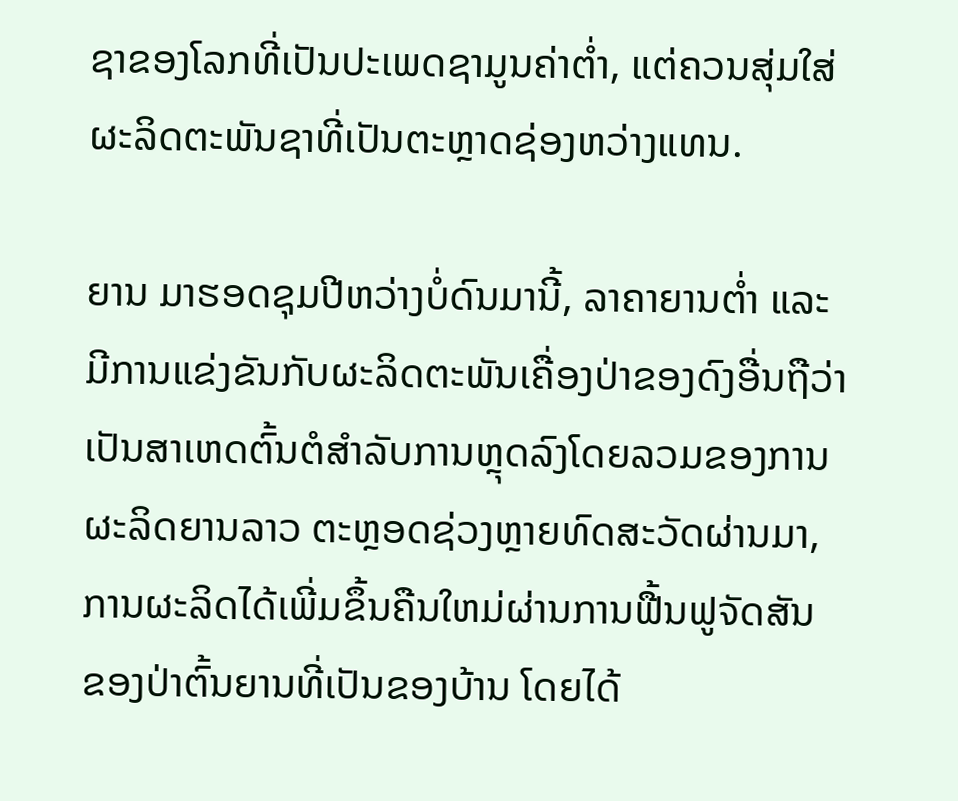ຊາຂອງໂລກທີ່ເປັນປະເພດຊາມູນຄ່າຕໍ່າ, ແຕ່ຄວນສຸ່ມໃສ່ ຜະລິດຕະພັນຊາທີ່ເປັນຕະຫຼາດຊ່ອງຫວ່າງແທນ.

ຍານ ມາຮອດຊຸມປີຫວ່າງບໍ່ດົນມານີ້, ລາຄາຍານຕໍ່າ ແລະ ມີການແຂ່ງຂັນກັບຜະລິດຕະພັນເຄື່ອງປ່າຂອງດົງອື່ນຖືວ່າ ເປັນສາເຫດຕົ້ນຕໍສໍາລັບການຫຼຸດລົງໂດຍລວມຂອງການຜະລິດຍານລາວ ຕະຫຼອດຊ່ວງຫຼາຍທົດສະວັດຜ່ານມາ, ການຜະລິດໄດ້ເພີ່ມຂຶ້ນຄືນໃຫມ່ຜ່ານການຟື້ນຟູຈັດສັນ ຂອງປ່າຕົ້ນຍານທີ່ເປັນຂອງບ້ານ ໂດຍໄດ້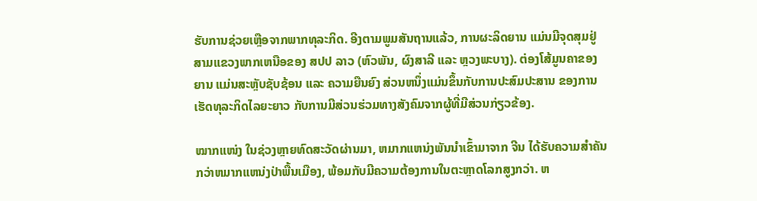ຮັບການຊ່ວຍເຫຼືອຈາກພາກທຸລະກິດ. ອີງຕາມພູມສັນຖານແລ້ວ, ການຜະລິດຍານ ແມ່ນມີຈຸດສຸມຢູ່ສາມແຂວງພາກເຫນືອຂອງ ສປປ ລາວ (ຫົວພັນ, ຜົງສາລີ ແລະ ຫຼວງພະບາງ). ຕ່ອງໂສ້ມູນຄາຂອງຍານ ແມ່ນສະຫຼັບຊັບຊ້ອນ ແລະ ຄວາມຍືນຍົງ ສ່ວນຫນຶ່ງແມ່ນຂຶ້ນກັບການປະສົມປະສານ ຂອງການເຮັດທຸລະກິດໄລຍະຍາວ ກັບການມີສ່ວນຮ່ວມທາງສັງຄົມຈາກຜູ້ທີ່ມີສ່ວນກ່ຽວຂ້ອງ.

ໝາກແໜ່ງ ໃນຊ່ວງຫຼາຍທົດສະວັດຜ່ານມາ, ຫມາກແຫນ່ງພັນນໍາເຂົ້າມາຈາກ ຈີນ ໄດ້ຮັບຄວາມສໍາຄັນກວ່າຫມາກແຫນ່ງປ່າພື້ນເມືອງ, ພ້ອມກັບມີຄວາມຕ້ອງການໃນຕະຫຼາດໂລກສູງກວ່າ. ຫ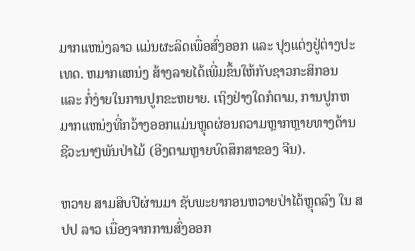ມາກແຫນ່ງລາວ ແມ່ນຜະລິດເພື່ອສົ່ງອອກ ແລະ ປຸງແຕ່ງຢູ່ຕ່າງປະເທດ. ຫມາກແຫນ່ງ ສ້າງລາຍໄດ້ເພີ່ມຂຶ້ນໃຫ້ກັບຊາວກະສິກອນ ແລະ ກໍ່ງ່າຍໃນການປູກຂະຫຍາຍ. ເຖິງຢ່າງໃດກໍຕາມ, ການປູກຫມາກແຫນ່ງທີ່ກວ້າງອອກແມ່ນຫຼຸດຜ່ອນຄວາມຫຼາກຫຼາຍທາງດ້ານຊີວະນາໆພັນປ່າໄມ້ (ອີງຕາມຫຼາຍບົດສຶກສາຂອງ ຈີນ).

ຫວາຍ ສາມສິບປີຜ່ານມາ ຊັບພະຍາກອນຫວາຍປ່າໄດ້ຫຼຸດລົງ ໃນ ສປປ ລາວ ເນື່ອງຈາກການສົ່ງອອກ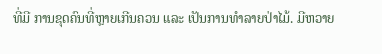ທີ່ມີ ການຂຸດຄົນທີ່ຫຼາຍເກີນຄວນ ແລະ ເປັນການທໍາລາຍປ່າໄມ້. ມີຫວາຍ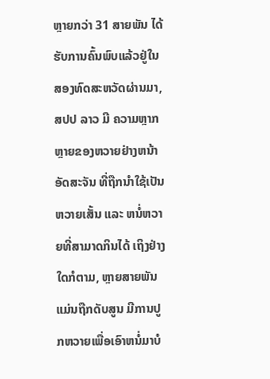ຫຼາຍກວ່າ 31 ສາຍພັນ ໄດ້ຮັບການຄົ້ນພົບແລ້ວຢູ່ໃນສອງທົດສະຫວັດຜ່ານມາ, ສປປ ລາວ ມີ ຄວາມຫຼາກຫຼາຍຂອງຫວາຍຢ່າງຫນ້າອັດສະຈັນ ທີ່ຖືກນໍາໃຊ້ເປັນຫວາຍເສັ້ນ ແລະ ຫນໍ່ຫວາຍທີ່ສາມາດກິນໄດ້ ເຖິງຢ່າງໃດກໍຕາມ, ຫຼາຍສາຍພັນແມ່ນຖືກດັບສູນ ມີການປູກຫວາຍເພື່ອເອົາຫນໍ່ມາບໍ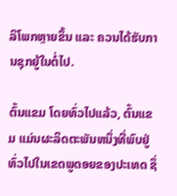ລິໂພກຫຼາຍຂຶ້ນ ແລະ ຄວນໄດ້ຮັບການຊຸກຍູ້ໃນຕໍ່ໄປ.

ຕົ້ນແຂມ ໂດຍທົ່ວໄປແລ້ວ, ຕົ້ນແຂມ ແມ່ນຜະລິດຕະພັນຫນຶ່ງທີ່ພົບຢູ່ທົ່ວໄປໃນເຂດພູດອຍຂອງປະເທດ ຊຶ່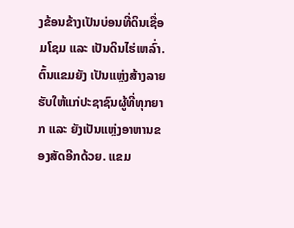ງຂ້ອນຂ້າງເປັນບ່ອນທີ່ດິນເຊື່ອມໂຊມ ແລະ ເປັນດິນໄຮ່ເຫລົ່າ. ຕົ້ນແຂມຍັງ ເປັນແຫຼ່ງສ້າງລາຍຮັບໃຫ້ແກ່ປະຊາຊົນຜູ້ທີ່ທຸກຍາກ ແລະ ຍັງເປັນແຫຼ່ງອາຫານຂອງສັດອີກດ້ວຍ. ແຂມ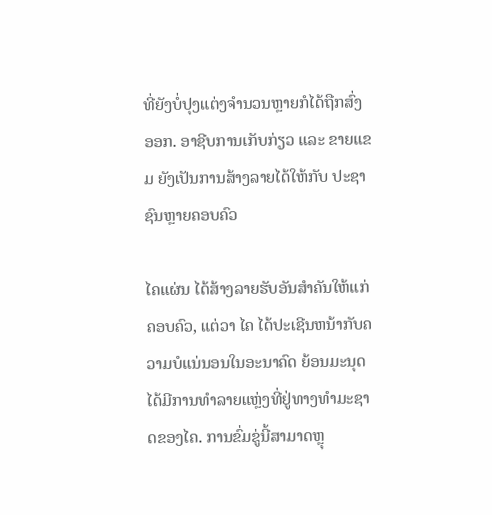ທີ່ຍັງບໍ່ປຸງແຕ່ງຈຳນວນຫຼາຍກໍໄດ້ຖືກສົ່ງອອກ. ອາຊີບການເກັບກ່ຽວ ແລະ ຂາຍແຂມ ຍັງເປັນການສ້າງລາຍໄດ້ໃຫ້ກັບ ປະຊາຊົນຫຼາຍຄອບຄົວ

ໄຄແຜ່ນ ໄດ້ສ້າງລາຍຮັບອັນສໍາຄັນໃຫ້ແກ່ຄອບຄົວ, ແຕ່ວາ ໄຄ ໄດ້ປະເຊີນຫນ້າກັບຄວາມບໍແນ່ນອນໃນອະນາຄົດ ຍ້ອນມະນຸດໄດ້ມີການທໍາລາຍແຫຼ່ງທີ່ຢູ່ທາງທໍາມະຊາດຂອງໄຄ. ການຂົ່ມຂູ່ນີ້ສາມາດຫຼຸ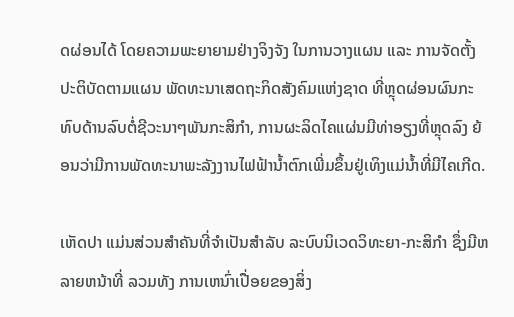ດຜ່ອນໄດ້ ໂດຍຄວາມພະຍາຍາມຢ່າງຈິງຈັງ ໃນການວາງແຜນ ແລະ ການຈັດຕັ້ງປະຕິບັດຕາມແຜນ ພັດທະນາເສດຖະກິດສັງຄົມແຫ່ງຊາດ ທີ່ຫຼຸດຜ່ອນຜົນກະທົບດ້ານລົບຕໍ່ຊີວະນາໆພັນກະສິກໍາ, ການຜະລິດໄຄແຜ່ນມີທ່າອຽງທີ່ຫຼຸດລົງ ຍ້ອນວ່າມີການພັດທະນາພະລັງງານໄຟຟ້ານ້ຳຕົກເພີ່ມຂຶ້ນຢູ່ເທິງແມ່ນໍ້າທີ່ມີໄຄເກີດ.

ເຫັດປາ ແມ່ນສ່ວນສໍາຄັນທີ່ຈໍາເປັນສໍາລັບ ລະບົບນິເວດວິທະຍາ-ກະສິກໍາ ຊຶ່ງມີຫລາຍຫນ້າທີ່ ລວມທັງ ການເຫນົ່າເປື່ອຍຂອງສິ່ງ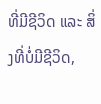ທີ່ມີຊີວິດ ແລະ ສິ່ງທີ່ບໍ່ມີຊີວິດ,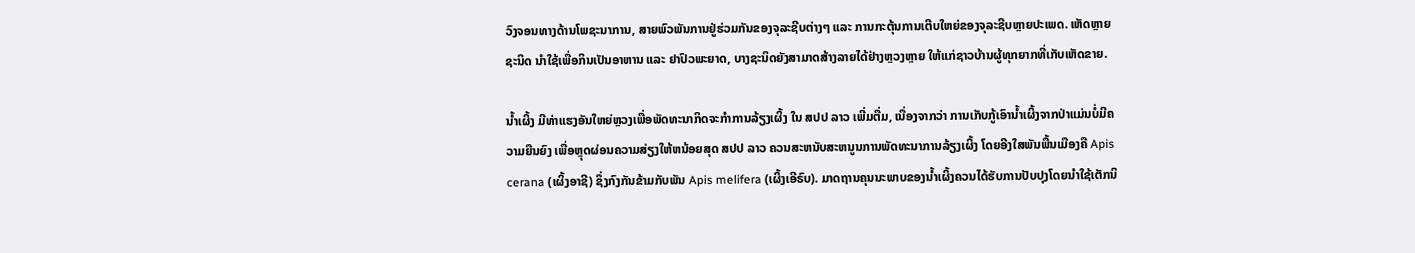ວົງຈອນທາງດ້ານໂພຊະນາການ, ສາຍພົວພັນການຢູ່ຮ່ວມກັນຂອງຈຸລະຊີບຕ່າງໆ ແລະ ການກະຕຸ້ນການເຕີບໃຫຍ່ຂອງຈຸລະຊີບຫຼາຍປະເພດ. ເຫັດຫຼາຍຊະນິດ ນໍາໃຊ້ເພື່ອກິນເປັນອາຫານ ແລະ ຢາປົວພະຍາດ, ບາງຊະນິດຍັງສາມາດສ້າງລາຍໄດ້ຢ່າງຫຼວງຫຼາຍ ໃຫ້ແກ່ຊາວບ້ານຜູ້ທຸກຍາກທີ່ເກັບເຫັດຂາຍ.

ນໍ້າເຜິ້ງ ມີທ່າແຮງອັນໃຫຍ່ຫຼວງເພື່ອພັດທະນາກິດຈະກໍາການລ້ຽງເຜິ້ງ ໃນ ສປປ ລາວ ເພີ່ມຕື່ມ, ເນື່ອງຈາກວ່າ ການເກັບກູ້ເອົານ້ຳເຜິ້ງຈາກປ່າແມ່ນບໍ່ມີຄວາມຍືນຍົງ ເພື່ອຫຼຸດຜ່ອນຄວາມສ່ຽງໃຫ້ຫນ້ອຍສຸດ ສປປ ລາວ ຄວນສະຫນັບສະຫນູນການພັດທະນາການລ້ຽງເຜິ້ງ ໂດຍອີງໃສພັນພື້ນເມືອງຄື Apis cerana (ເຜິ້ງອາຊີ) ຊຶ່ງກົງກັນຂ້າມກັບພັນ Apis melifera (ເຜິ້ງເອີຣົບ). ມາດຖານຄຸນນະພາບຂອງນ້ຳເຜິ້ງຄວນໄດ້ຮັບການປັບປຸງໂດຍນໍາໃຊ້ເຕັກນິ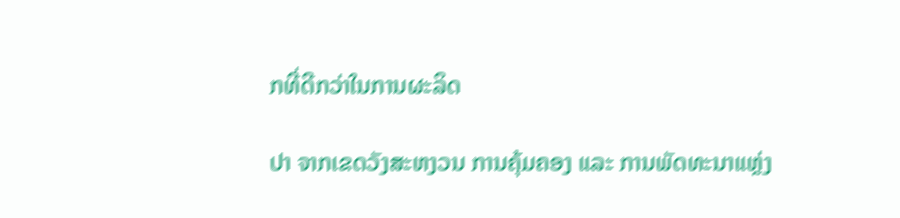ກທີ່ດີກວ່າໃນການຜະລິດ

ປາ ຈາກເຂດວັງສະຫງວນ ການຄຸ້ມຄອງ ແລະ ການພັດທະນາແຫຼ່ງ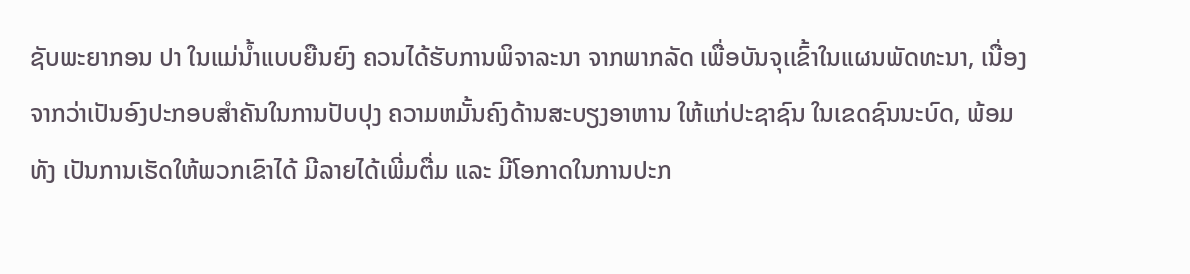ຊັບພະຍາກອນ ປາ ໃນແມ່ນ້ຳແບບຍືນຍົງ ຄວນໄດ້ຮັບການພິຈາລະນາ ຈາກພາກລັດ ເພື່ອບັນຈຸເເຂົ້າໃນແຜນພັດທະນາ, ເນື່ອງຈາກວ່າເປັນອົງປະກອບສໍາຄັນໃນການປັບປຸງ ຄວາມຫມັ້ນຄົງດ້ານສະບຽງອາຫານ ໃຫ້ແກ່ປະຊາຊົນ ໃນເຂດຊົນນະບົດ, ພ້ອມທັງ ເປັນການເຮັດໃຫ້ພວກເຂົາໄດ້ ມີລາຍໄດ້ເພີ່ມຕື່ມ ແລະ ມີໂອກາດໃນການປະກ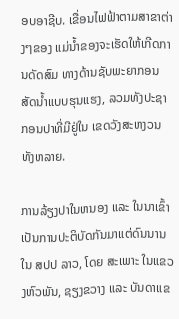ອບອາຊີບ. ເຂື່ອນໄຟຟ້າຕາມສາຂາຕ່າງໆຂອງ ແມ່ນ້ຳຂອງຈະເຮັດໃຫ້ເກີດການດັດສົມ ທາງດ້ານຊັບພະຍາກອນ ສັດນ້ຳແບບຮຸນແຮງ, ລວມທັງປະຊາກອນປາທີ່ມີຢູ່ໃນ ເຂດວັງສະຫງວນທັງຫລາຍ.

ການລ້ຽງປາໃນຫນອງ ແລະ ໃນນາເຂົ້າ ເປັນການປະຕິບັດກັນມາແຕ່ດົນນານໃນ ສປປ ລາວ, ໂດຍ ສະເພາະ ໃນແຂວງຫົວພັນ, ຊຽງຂວາງ ແລະ ບັນດາແຂ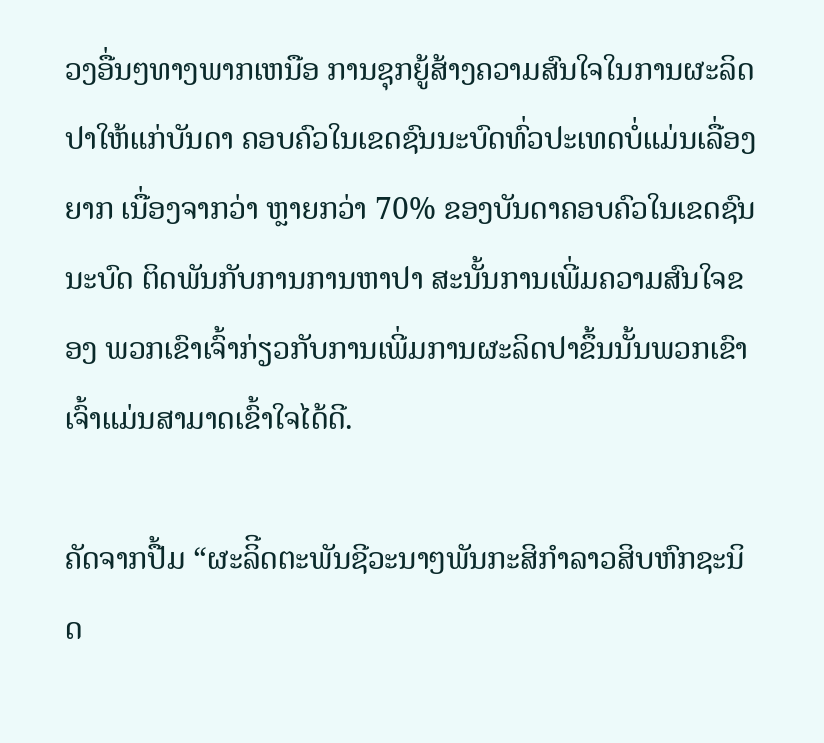ວງອື່ນໆທາງພາກເຫນືອ ການຊຸກຍູ້ສ້າງຄວາມສົນໃຈໃນການຜະລິດປາໃຫ້ແກ່ບັນດາ ຄອບຄົວໃນເຂດຊົນນະບົດທົ່ວປະເທດບໍ່ແມ່ນເລື່ອງຍາກ ເນື່ອງຈາກວ່າ ຫຼາຍກວ່າ 70% ຂອງບັນດາຄອບຄົວໃນເຂດຊົນນະບົດ ຕິດພັນກັບການການຫາປາ ສະນັ້ນການເພີ່ມຄວາມສົນໃຈຂອງ ພວກເຂົາເຈົ້າກ່ຽວກັບການເພີ່ມການຜະລິດປາຂຶ້ນນັ້ນພວກເຂົາເຈົ້າແມ່ນສາມາດເຂົ້າໃຈໄດ້ດີ.

ຄັດຈາກປື້ມ “ຜະລິີດຕະພັນຊີວະນາໆພັນກະສິກຳລາວສິບຫົກຊະນິດ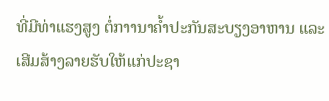ທີ່ມີທ່າແຮງສູງ ຕໍ່ກາານາຄ້ຳປະກັນສະບຽງອາຫານ ແລະ ເສີມສ້າງລາຍຮັບໃຫ້ແກ່ປະຊາ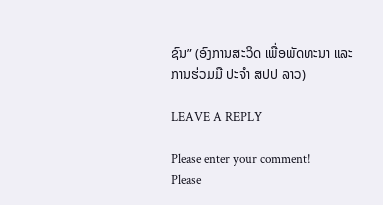ຊົນ” (ອົງການສະວິດ ເພື່ອພັດທະນາ ແລະ ການຮ່ວມມື ປະຈຳ ສປປ ລາວ)

LEAVE A REPLY

Please enter your comment!
Please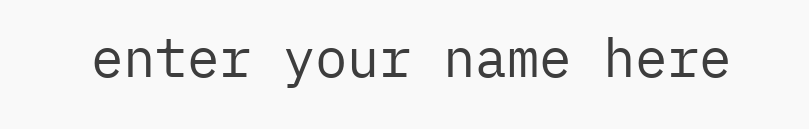enter your name here